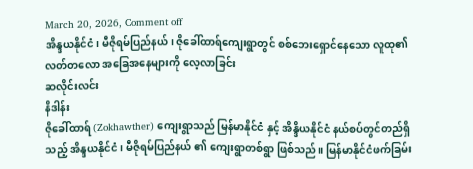March 20, 2026, Comment off
အိန္ဒယနိုင်ငံ၊ မီဇိုရမ်ပြည်နယ်၊ ဇိုခေါ်ထာရ်ကျေးရွာတွင် စစ်ဘေးရှောင်နေသော လူထု၏ လတ်တလော အခြေအနေများကို လေ့လာခြင်း
ဆလိုင်းလင်း
နိဒါန်း
ဇိုခေါ်ထာရ် (Zokhawther) ကျေးရွာသည် မြန်မာနိုင်ငံ နှင့် အိန္ဒိယနိုင်ငံ နယ်စပ်တွင်တည်ရှိသည့် အိန္ဒယနိုင်ငံ၊ မီဇိုရမ်ပြည်နယ် ၏ ကျေးရွာတစ်ရွာ ဖြစ်သည်။ မြန်မာနိုင်ငံဖက်ခြမ်း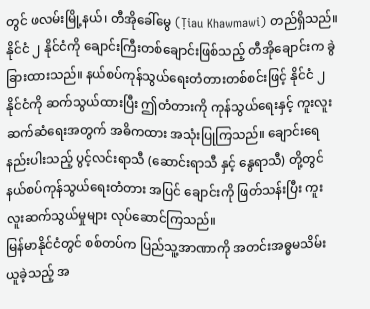တွင် ဖလမ်းမြို့နယ်၊ တီအိုခေါ်မွေ (Ṭiau Khawmawi) တည်ရှိသည်။ နိုင်ငံ ၂ နိုင်ငံကို ချောင်းကြီးတစ်ချောင်းဖြစ်သည့် တီအိုချောင်းက ခွဲခြားထားသည်။ နယ်စပ်ကုန်သွယ်ရေးတံတားတစ်စင်းဖြင့် နိုင်ငံ ၂ နိုင်ငံကို ဆက်သွယ်ထားပြီး ဤတံတားကို ကုန်သွယ်ရေးနှင့် ကူးလူးဆက်ဆံရေးအတွက် အဓိကထား အသုံးပြုကြသည်။ ချောင်းရေနည်းပါးသည့် ပွင့်လင်းရာသီ (ဆောင်းရာသီ နှင့် နွေရာသီ) တို့တွင် နယ်စပ်ကုန်သွယ်ရေးတံတား အပြင် ချောင်းကို ဖြတ်သန်းပြီး ကူးလူးဆက်သွယ်မှုများ လုပ်ဆောင်ကြသည်။
မြန်မာနိုင်ငံတွင် စစ်တပ်က ပြည်သူ့အာဏာကို အတင်းအဓ္ဓမသိမ်းယူခဲ့သည့် အ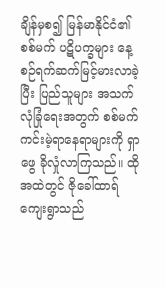ချိန်မှစ၍ မြန်မာနိုင်ငံ၏ စစ်မက် ပဋိပက္ခများ နေ့စဉ်ရက်ဆက်မြင့်မားလာခဲ့ပြီး ပြည်သူများ အသက်လုံခြုံရေးအတွက် စစ်မက်ကင်းမဲ့ရာနေရာများကို ရှာဖွေ ခိုလှုံလာကြသည်။ ထိုအထဲတွင် ဇိုခေါ်ထာရ်ကျေးရွာသည်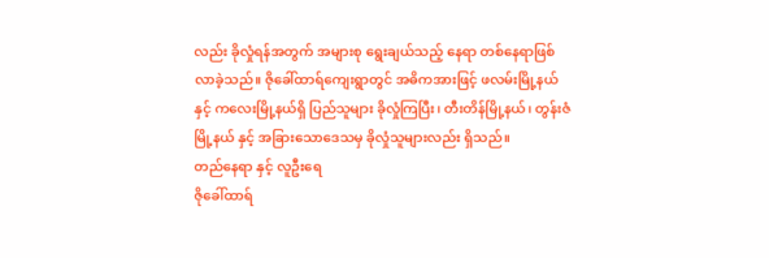လည်း ခိုလှုံရန်အတွက် အများစု ရွေးချယ်သည့် နေရာ တစ်နေရာဖြစ်လာခဲ့သည်။ ဇိုခေါ်ထာရ်ကျေးရွာတွင် အဓိကအားဖြင့် ဖလမ်းမြို့နယ် နှင့် ကလေးမြို့နယ်ရှိ ပြည်သူများ ခိုလှုံကြပြီး၊ တီးတိန်မြို့နယ်၊ တွန်းဇံမြို့နယ် နှင့် အခြားသောဒေသမှ ခိုလှုံသူများလည်း ရှိသည်။
တည်နေရာ နှင့် လူဦးရေ
ဇိုခေါ်ထာရ်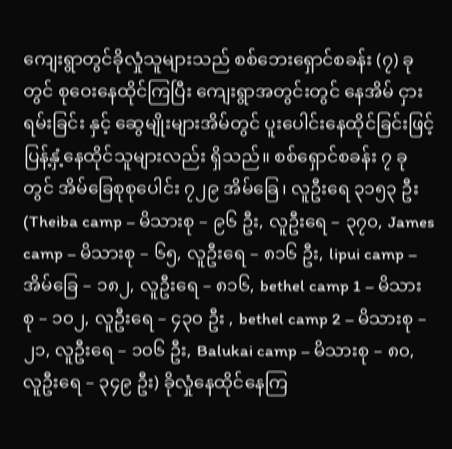ကျေးရွာတွင်ခိုလှုံသူများသည် စစ်ဘေးရှောင်စခန်း (၇) ခု တွင် စုဝေးနေထိုင်ကြပြီး ကျေးရွာအတွင်းတွင် နေအိမ် ငှားရမ်းခြင်း နှင့် ဆွေမျိုးများအိမ်တွင် ပူးပေါင်းနေထိုင်ခြင်းဖြင့် ပြန့်နှံ့နေထိုင်သူများလည်း ရှိသည်။ စစ်ရှောင်စခန်း ၇ ခု တွင် အိမ်ခြေစုစုပေါင်း ၇၂၉ အိမ်ခြေ၊ လူဦးရေ ၃၁၅၃ ဦး (Theiba camp – မိသားစု – ၉၆ ဦး, လူဦးရေ – ၃၇၀, James camp – မိသားစု – ၆၅, လူဦးရေ – ၈၁၆ ဦး, lipui camp – အိမ်ခြေ – ၁၈၂, လူဦးရေ – ၈၁၆, bethel camp 1 – မိသားစု – ၁၀၂, လူဦးရေ – ၄၃၀ ဦး , bethel camp 2 – မိသားစု – ၂၁, လူဦးရေ – ၁၀၆ ဦး, Balukai camp – မိသားစု – ၈၀, လူဦးရေ – ၃၄၉ ဦး) ခိုလှုံနေထိုင်နေကြ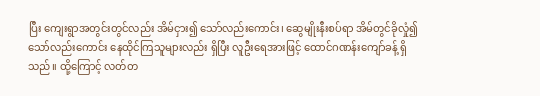ပြီး ကျေးရွာအတွင်းတွင်လည်း အိမ်ငှား၍ သော်လည်းကောင်း၊ ဆွေမျိုးနီးစပ်ရာ အိမ်တွင်ခိုလှုံ၍ သော်လည်းကောင်း နေထိုင်ကြသူများလည်း ရှိပြီး လူဦးရေအားဖြင့် ထောင်ဂဏန်းကျော်ခန့် ရှိသည်။ ထို့ကြောင့် လတ်တ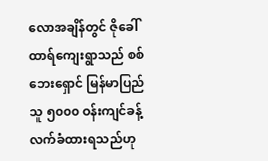လောအချိန်တွင် ဇိုခေါ်ထာရ်ကျေးရွာသည် စစ်ဘေးရှောင် မြန်မာပြည်သူ ၅၀၀၀ ဝန်းကျင်ခန့် လက်ခံထားရသည်ဟု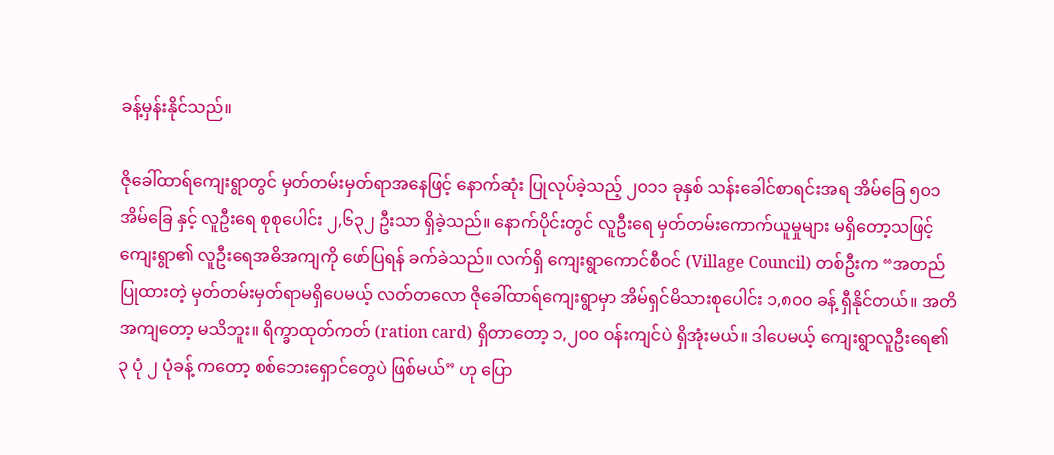ခန့်မှန်းနိုင်သည်။

ဇိုခေါ်ထာရ်ကျေးရွာတွင် မှတ်တမ်းမှတ်ရာအနေဖြင့် နောက်ဆုံး ပြုလုပ်ခဲ့သည့် ၂၀၁၁ ခုနှစ် သန်းခေါင်စာရင်းအရ အိမ်ခြေ ၅၀၁ အိမ်ခြေ နှင့် လူဦးရေ စုစုပေါင်း ၂,၆၃၂ ဦးသာ ရှိခဲ့သည်။ နောက်ပိုင်းတွင် လူဦးရေ မှတ်တမ်းကောက်ယူမှုများ မရှိတော့သဖြင့် ကျေးရွာ၏ လူဦးရေအဓိအကျကို ဖော်ပြရန် ခက်ခဲသည်။ လက်ရှိ ကျေးရွာကောင်စီဝင် (Village Council) တစ်ဦးက “အတည်ပြုထားတဲ့ မှတ်တမ်းမှတ်ရာမရှိပေမယ့် လတ်တလော ဇိုခေါ်ထာရ်ကျေးရွာမှာ အိမ်ရှင်မိသားစုပေါင်း ၁,၈၀၀ ခန့် ရှီနိုင်တယ်။ အတိအကျတော့ မသိဘူး။ ရိက္ခာထုတ်ကတ် (ration card) ရှိတာတော့ ၁,၂၀၀ ဝန်းကျင်ပဲ ရှိအုံးမယ်။ ဒါပေမယ့် ကျေးရွာလူဦးရေ၏ ၃ ပုံ ၂ ပုံခန့် ကတော့ စစ်ဘေးရှောင်တွေပဲ ဖြစ်မယ်” ဟု ပြော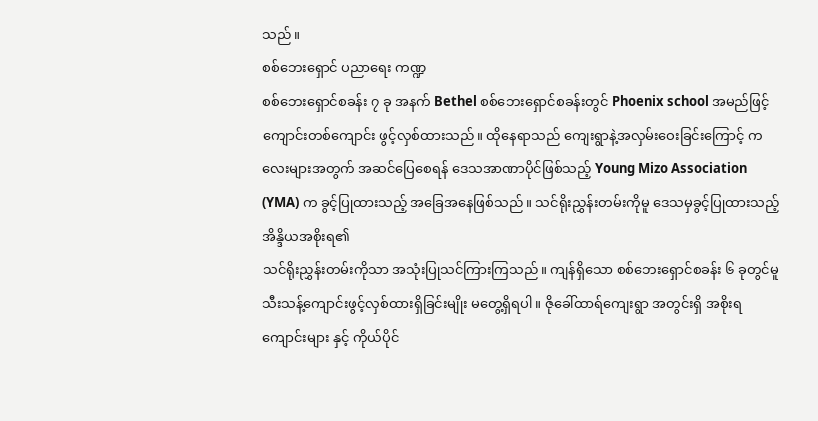သည်။
စစ်ဘေးရှောင် ပညာရေး ကဏ္ဍ
စစ်ဘေးရှောင်စခန်း ၇ ခု အနက် Bethel စစ်ဘေးရှောင်စခန်းတွင် Phoenix school အမည်ဖြင့် ကျောင်းတစ်ကျောင်း ဖွင့်လှစ်ထားသည်။ ထိုနေရာသည် ကျေးရွာနဲ့အလှမ်းဝေးခြင်းကြောင့် ကလေးများအတွက် အဆင်ပြေစေရန် ဒေသအာဏာပိုင်ဖြစ်သည့် Young Mizo Association (YMA) က ခွင့်ပြုထားသည့် အခြေအနေဖြစ်သည်။ သင်ရိုးညွှန်းတမ်းကိုမူ ဒေသမှခွင့်ပြုထားသည့် အိန္ဒိယအစိုးရ၏
သင်ရိုးညွှန်းတမ်းကိုသာ အသုံးပြုသင်ကြားကြသည်။ ကျန်ရှိသော စစ်ဘေးရှောင်စခန်း ၆ ခုတွင်မူ သီးသန့်ကျောင်းဖွင့်လှစ်ထားရှိခြင်းမျိုး မတွေ့ရှိရပါ။ ဇိုခေါ်ထာရ်ကျေးရွာ အတွင်းရှိ အစိုးရကျောင်းများ နှင့် ကိုယ်ပိုင်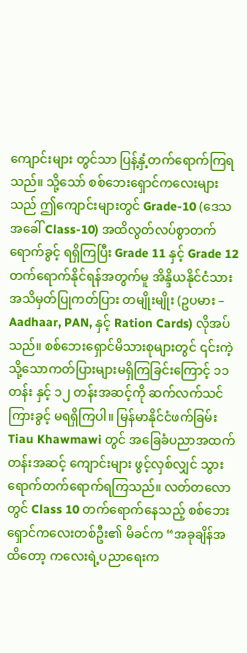ကျောင်းများ တွင်သာ ပြန့်နှံ့တက်ရောက်ကြရသည်။ သို့သော် စစ်ဘေးရှောင်ကလေးများသည် ဤကျောင်းများတွင် Grade-10 (ဒေသအခေါ် Class-10) အထိလွတ်လပ်စွာတက်ရောက်ခွင့် ရရှိကြပြီး Grade 11 နှင့် Grade 12 တက်ရောက်နိုင်ရန်အတွက်မူ အိန္ဒိယနိုင်ငံသားအသိမှတ်ပြုကတ်ပြား တမျိုးမျိုး (ဥပမား – Aadhaar, PAN, နှင့် Ration Cards) လိုအပ်သည်။ စစ်ဘေးရှောင်မိသားစုများတွင် ၎င်းကဲ့သို့သောကတ်ပြားများမရှိကြခြင်းကြောင့် ၁၁ တန်း နှင့် ၁၂ တန်းအဆင့်ကို ဆက်လက်သင်ကြားခွင့် မရရှိကြပါ။ မြန်မာနိုင်ငံဖက်ခြမ်း Tiau Khawmawi တွင် အခြေခံပညာအထက်တန်းအဆင့် ကျောင်းများ ဖွင့်လှစ်လျှင် သွားရောက်တက်ရောက်ရကြသည်။ လတ်တလောတွင် Class 10 တက်ရောက်နေသည့် စစ်ဘေးရှောင်ကလေးတစ်ဦး၏ မိခင်က “အခုချိန်အထိတော့ ကလေးရဲ့ပညာရေးက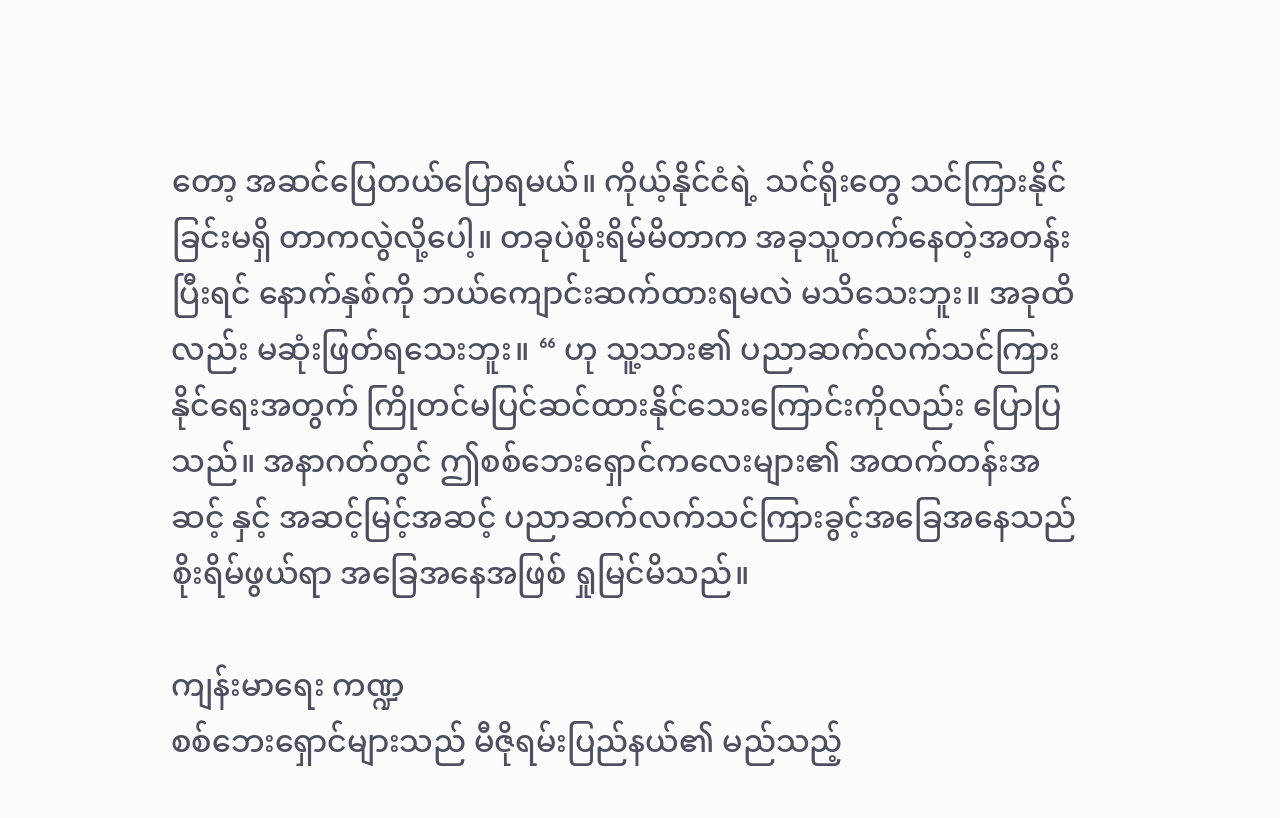တော့ အဆင်ပြေတယ်ပြောရမယ်။ ကိုယ့်နိုင်ငံရဲ့ သင်ရိုးတွေ သင်ကြားနိုင်ခြင်းမရှိ တာကလွဲလို့ပေါ့။ တခုပဲစိုးရိမ်မိတာက အခုသူတက်နေတဲ့အတန်းပြီးရင် နောက်နှစ်ကို ဘယ်ကျောင်းဆက်ထားရမလဲ မသိသေးဘူး။ အခုထိလည်း မဆုံးဖြတ်ရသေးဘူး။ “ ဟု သူ့သား၏ ပညာဆက်လက်သင်ကြားနိုင်ရေးအတွက် ကြိုတင်မပြင်ဆင်ထားနိုင်သေးကြောင်းကိုလည်း ပြောပြသည်။ အနာဂတ်တွင် ဤစစ်ဘေးရှောင်ကလေးများ၏ အထက်တန်းအဆင့် နှင့် အဆင့်မြင့်အဆင့် ပညာဆက်လက်သင်ကြားခွင့်အခြေအနေသည် စိုးရိမ်ဖွယ်ရာ အခြေအနေအဖြစ် ရှုမြင်မိသည်။

ကျန်းမာရေး ကဏ္ဍ
စစ်ဘေးရှောင်များသည် မီဇိုရမ်းပြည်နယ်၏ မည်သည့်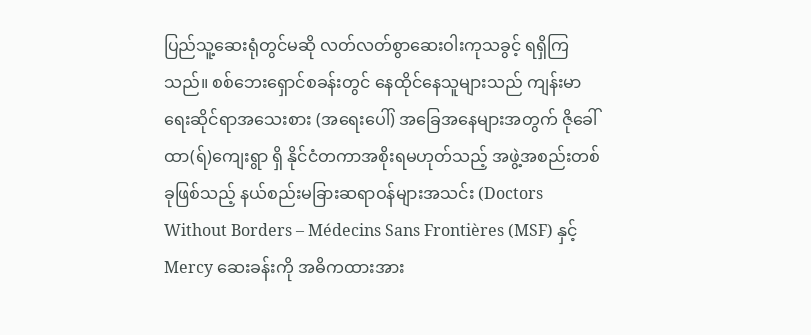ပြည်သူ့ဆေးရုံတွင်မဆို လတ်လတ်စွာဆေးဝါးကုသခွင့် ရရှိကြသည်။ စစ်ဘေးရှောင်စခန်းတွင် နေထိုင်နေသူများသည် ကျန်းမာရေးဆိုင်ရာအသေးစား (အရေးပေါ်) အခြေအနေများအတွက် ဇိုခေါ်ထာ(ရ်)ကျေးရွာ ရှိ နိုင်ငံတကာအစိုးရမဟုတ်သည့် အဖွဲ့အစည်းတစ်ခုဖြစ်သည့် နယ်စည်းမခြားဆရာဝန်များအသင်း (Doctors Without Borders – Médecins Sans Frontières (MSF) နှင့် Mercy ဆေးခန်းကို အဓိကထားအား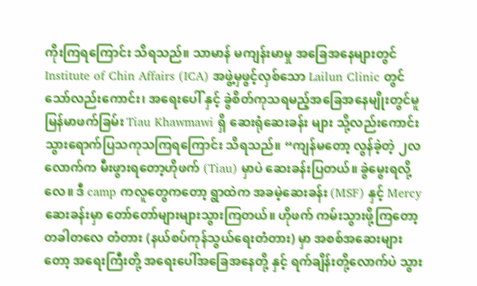ကိုးကြရကြောင်း သိရသည်။ သာမာန် မကျန်းမာမှု အခြေအနေများတွင် Institute of Chin Affairs (ICA) အဖွဲ့မှဖွင့်လှစ်သော Lailun Clinic တွင် သော်လည်းကောင်း၊ အရေးပေါ် နှင့် ခွဲစိတ်ကုသရမည့်အခြေအနေမျိုးတွင်မူ မြန်မာဖက်ခြမ်း Tiau Khawmawi ရှိ ဆေးရုံဆေးခန်း များ သို့လည်းကောင်း သွားရောက်ပြသကုသကြရကြောင်း သိရသည်။ “ကျန်မတော့ လွန်ခဲ့တဲ့ ၂လလောက်က မီးဖွားရတော့ဟိုဖက် (Tiau) မှာပဲ ဆေးခန်းပြတယ်။ ခွဲမွေးရလို့လေ။ ဒီ camp ကလူတွေကတော့ ရွာထဲက အခမဲ့ဆေးခန်း (MSF) နှင့် Mercy ဆေးခန်းမှာ တော်တော်များများသွားကြတယ်။ ဟိုဖက် ကမ်းသွားဖို့ကြတော့ တခါတလေ တံတား (နယ်စပ်ကုန်သွယ်ရေးတံတား) မှာ အစစ်အဆေးများတော့ အရေးကြီးတို့ အရေးပေါ်အခြေအနေတို့ နှင့် ရက်ချိန်းတို့လောက်ပဲ သွား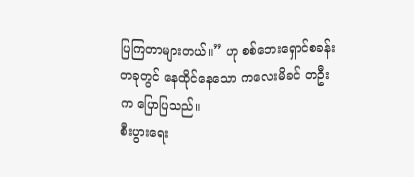ပြကြတာများတယ်။” ဟု စစ်ဘေးရှောင်စခန်းတခုတွင် နေထိုင်နေသော ကလေးမိခင် တဦးက ပြောပြသည်။
စီးပွားရေး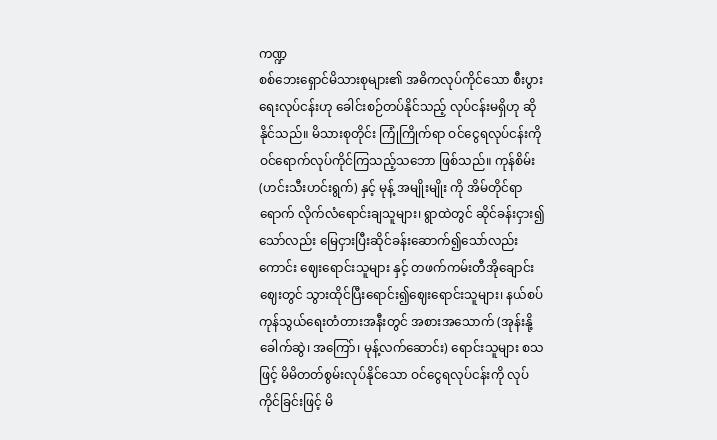ကဏ္ဍ
စစ်ဘေးရှောင်မိသားစုများ၏ အဓိကလုပ်ကိုင်သော စီးပွားရေးလုပ်ငန်းဟု ခေါင်းစဉ်တပ်နိုင်သည့် လုပ်ငန်းမရှိဟု ဆိုနိုင်သည်။ မိသားစုတိုင်း ကြုံကြိုက်ရာ ဝင်ငွေရလုပ်ငန်းကို ဝင်ရောက်လုပ်ကိုင်ကြသည့်သဘော ဖြစ်သည်။ ကုန်စိမ်း(ဟင်းသီးဟင်းရွက်) နှင့် မုန့် အမျိုးမျိုး ကို အိမ်တိုင်ရာရောက် လိုက်လံရောင်းချသူများ၊ ရွာထဲတွင် ဆိုင်ခန်းငှား၍သော်လည်း မြေငှားပြီးဆိုင်ခန်းဆောက်၍သော်လည်းကောင်း ဈေးရောင်းသူများ နှင့် တဖက်ကမ်းတီအိုချောင်းဈေးတွင် သွားထိုင်ပြီးရောင်း၍ဈေးရောင်းသူများ၊ နယ်စပ်ကုန်သွယ်ရေးတံတားအနီးတွင် အစားအသောက် (အုန်းနို့ခေါက်ဆွဲ၊ အကြော်၊ မုန့်လက်ဆောင်း) ရောင်းသူများ စသဖြင့် မိမိတတ်စွမ်းလုပ်နိုင်သော ဝင်ငွေရလုပ်ငန်းကို လုပ်ကိုင်ခြင်းဖြင့် မိ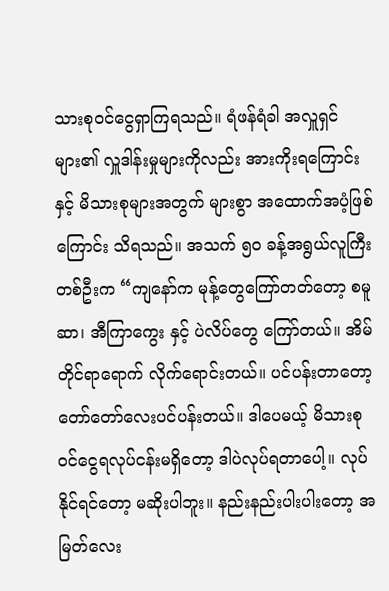သားစုဝင်ငွေရှာကြရသည်။ ရံဖန်ရံခါ အလှူရှင်များ၏ လှူဒါန်းမှုများကိုလည်း အားကိုးရကြောင်း နှင့် မိသားစုများအတွက် များစွာ အထောက်အပံ့ဖြစ်ကြောင်း သိရသည်။ အသက် ၅၀ ခန့်အရွယ်လူကြီးတစ်ဦးက “ကျနော်က မုန့်တွေကြော်တတ်တော့ စမူဆာ၊ အီကြာကွေး နှင့် ပဲလိပ်တွေ ကြော်တယ်။ အိမ်တိုင်ရာရောက် လိုက်ရောင်းတယ်။ ပင်ပန်းတာတော့ တော်တော်လေးပင်ပန်းတယ်။ ဒါပေမယ့် မိသားစု ဝင်ငွေရလုပ်ငန်းမရှိတော့ ဒါပဲလုပ်ရတာပေါ့။ လုပ်နိုင်ရင်တော့ မဆိုးပါဘူး။ နည်းနည်းပါးပါးတော့ အမြတ်လေး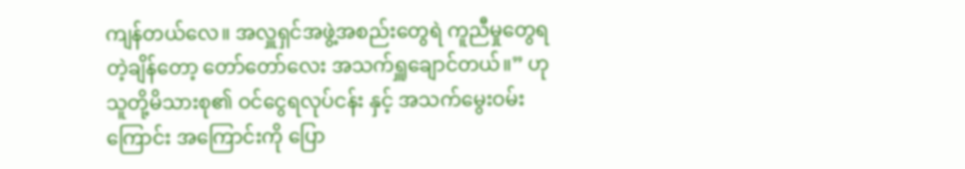ကျန်တယ်လေ။ အလှူရှင်အဖွဲ့အစည်းတွေရဲ ကူညီမှုတွေရတဲ့ချိန်တော့ တော်တော်လေး အသက်ရှူချောင်တယ်။” ဟု သူတို့မိသားစု၏ ဝင်ငွေရလုပ်ငန်း နှင့် အသက်မွေးဝမ်းကြောင်း အကြောင်းကို ပြော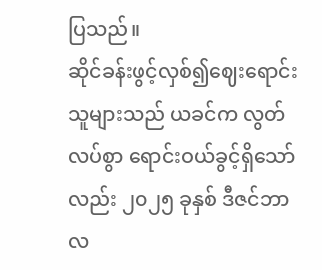ပြသည်။
ဆိုင်ခန်းဖွင့်လှစ်၍ဈေးရောင်းသူများသည် ယခင်က လွတ်လပ်စွာ ရောင်းဝယ်ခွင့်ရှိသော်လည်း ၂၀၂၅ ခုနှစ် ဒီဇင်ဘာလ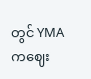တွင် YMA ကဈေး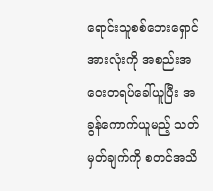ရောင်းသူစစ်ဘေးရှောင်အားလုံးကို အစည်းအဝေးတရပ်ခေါ်ယူပြီး အခွန်ကောက်ယူမည့် သတ်မှတ်ချက်ကို စတင်အသိ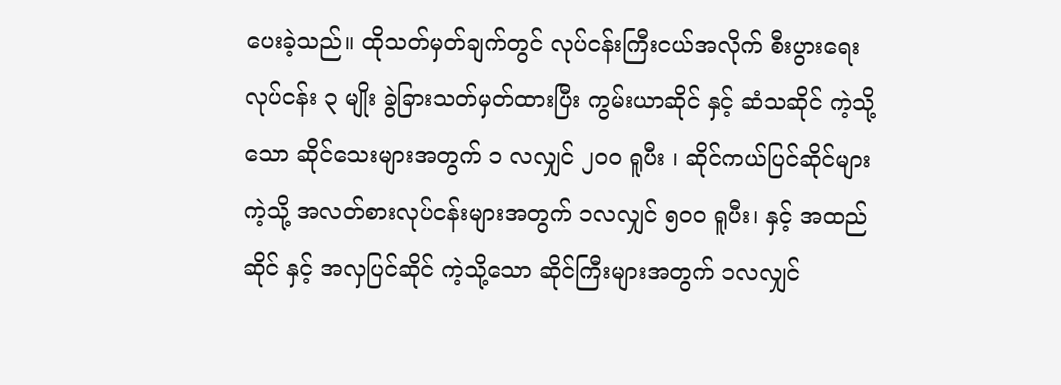ပေးခဲ့သည်။ ထိုသတ်မှတ်ချက်တွင် လုပ်ငန်းကြီးငယ်အလိုက် စီးပွားရေး လုပ်ငန်း ၃ မျိုး ခွဲခြားသတ်မှတ်ထားပြီး ကွမ်းယာဆိုင် နှင့် ဆံသဆိုင် ကဲ့သို့သော ဆိုင်သေးများအတွက် ၁ လလျှင် ၂၀၀ ရူပီး ၊ ဆိုင်ကယ်ပြင်ဆိုင်များကဲ့သို့ အလတ်စားလုပ်ငန်းများအတွက် ၁လလျှင် ၅၀၀ ရူပီး၊ နှင့် အထည်ဆိုင် နှင့် အလှပြင်ဆိုင် ကဲ့သို့သော ဆိုင်ကြီးများအတွက် ၁လလျှင်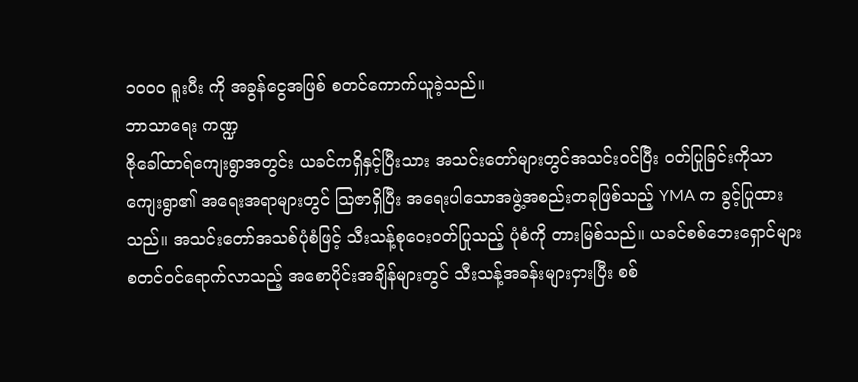၁၀၀၀ ရူးပီး ကို အခွန်ငွေအဖြစ် စတင်ကောက်ယူခဲ့သည်။
ဘာသာရေး ကဏ္ဍ
ဇိုခေါ်ထာရ်ကျေးရွာအတွင်း ယခင်ကရှိနှင့်ပြီးသား အသင်းတော်များတွင်အသင်းဝင်ပြီး ဝတ်ပြုခြင်းကိုသာ ကျေးရွာ၏ အရေးအရာများတွင် ဩဇာရှိပြီး အရေးပါသောအဖွဲ့အစည်းတခုဖြစ်သည့် YMA က ခွင့်ပြုထားသည်။ အသင်းတော်အသစ်ပုံစံဖြင့် သီးသန့်စုဝေးဝတ်ပြုသည့် ပုံစံကို တားမြစ်သည်။ ယခင်စစ်ဘေးရှောင်များစတင်ဝင်ရောက်လာသည့် အစောပိုင်းအချိန်များတွင် သီးသန့်အခန်းများငှားပြီး စစ်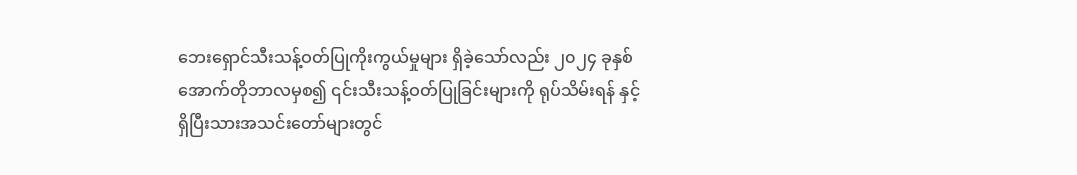ဘေးရှောင်သီးသန့်ဝတ်ပြုကိုးကွယ်မှုများ ရှိခဲ့သော်လည်း ၂၀၂၄ ခုနှစ် အောက်တိုဘာလမှစ၍ ၎င်းသီးသန့်ဝတ်ပြုခြင်းများကို ရုပ်သိမ်းရန် နှင့် ရှိပြီးသားအသင်းတော်များတွင်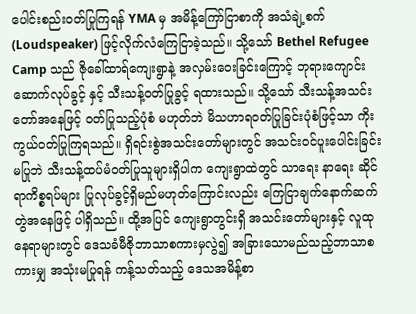ပေါင်းစည်းဝတ်ပြုကြရန် YMA မှ အမိန့်ကြော်ငြာစာကို အသံချဲ့စက်(Loudspeaker) ဖြင့်လိုက်လံကြေငြာခဲ့သည်။ သို့သော် Bethel Refugee Camp သည် ဇိုခေါ်ထာရ်ကျေးရွာနဲ့ အလှမ်းဝေးခြင်းကြောင့် ဘုရားကျောင်းဆောက်လုပ်ခွင့် နှင့် သီးသန့်ဝတ်ပြုခွင့် ရထားသည်။ သို့သော် သီးသန့်အသင်းတော်အနေဖြင့် ဝတ်ပြုသည့်ပုံစံ မဟုတ်ဘဲ မိသဟာရဝတ်ပြုခြင်းပုံစံဖြင့်သာ ကိုးကွယ်ဝတ်ပြုကြရသည်။ ရှိရင်းစွဲအသင်းတော်များတွင် အသင်းဝင်ပူးပေါင်းခြင်း မပြုဘဲ သီးသန့်ထပ်မံဝတ်ပြုသူများရှိပါက ကျေးရွာထဲတွင် သာရေး နာရေး ဆိုင်ရာကိစ္စရပ်များ ပြုလုပ်ခွင့်ရှိမည်မဟုတ်ကြောင်းလည်း ကြေငြာချက်နောက်ဆက်တွဲအနေဖြင့် ပါရှိသည်။ ထို့အပြင် ကျေးရွာတွင်းရှိ အသင်းတော်များနှင့် လူထုနေရာများတွင် ဒေသခံမီဇိုဘာသာစကားမှလွဲ၍ အခြားသောမည်သည့်ဘာသာစကားမျှ အသုံးမပြုရန် ကန့်သတ်သည့် ဒေသအမိန့်စာ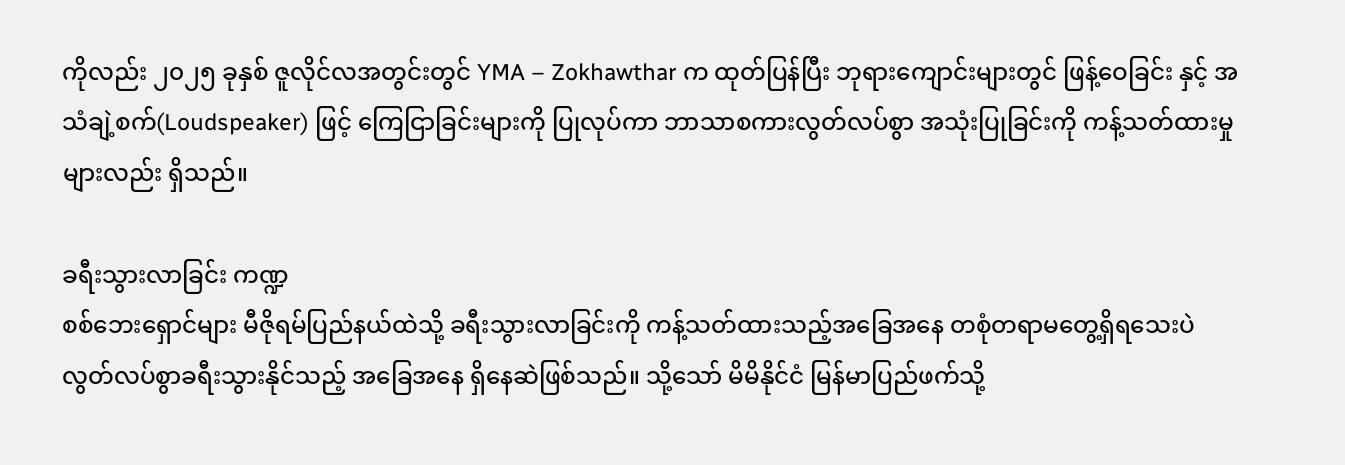ကိုလည်း ၂၀၂၅ ခုနှစ် ဇူလိုင်လအတွင်းတွင် YMA – Zokhawthar က ထုတ်ပြန်ပြီး ဘုရားကျောင်းများတွင် ဖြန့်ဝေခြင်း နှင့် အသံချဲ့စက်(Loudspeaker) ဖြင့် ကြေငြာခြင်းများကို ပြုလုပ်ကာ ဘာသာစကားလွတ်လပ်စွာ အသုံးပြုခြင်းကို ကန့်သတ်ထားမှု များလည်း ရှိသည်။

ခရီးသွားလာခြင်း ကဏ္ဍ
စစ်ဘေးရှောင်များ မီဇိုရမ်ပြည်နယ်ထဲသို့ ခရီးသွားလာခြင်းကို ကန့်သတ်ထားသည့်အခြေအနေ တစုံတရာမတွေ့ရှိရသေးပဲ လွတ်လပ်စွာခရီးသွားနိုင်သည့် အခြေအနေ ရှိနေဆဲဖြစ်သည်။ သို့သော် မိမိနိုင်ငံ မြန်မာပြည်ဖက်သို့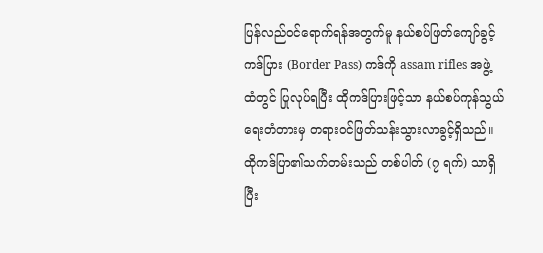ပြန်လည်ဝင်ရောက်ရန်အတွက်မူ နယ်စပ်ဖြတ်ကျော်ခွင့်ကဒ်ပြား (Border Pass) ကဒ်ကို assam rifles အဖွဲ့ထံတွင် ပြုလုပ်ရပြီး ထိုကဒ်ပြားဖြင့်သာ နယ်စပ်ကုန်သွယ်ရေးတံတားမှ တရားဝင်ဖြတ်သန်းသွားလာခွင့်ရှိသည်။ ထိုကဒ်ပြာ၏သက်တမ်းသည် တစ်ပါတ် (၇ ရက်) သာရှိပြီး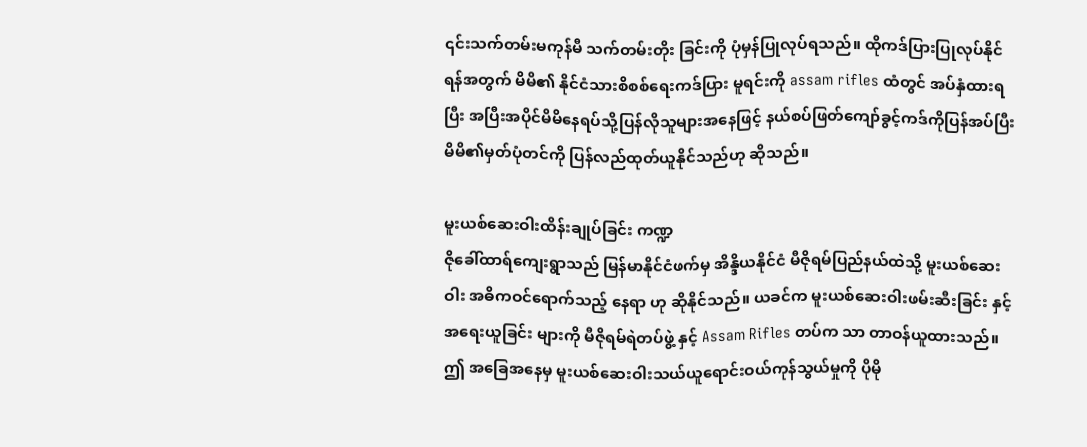၎င်းသက်တမ်းမကုန်မီ သက်တမ်းတိုး ခြင်းကို ပုံမှန်ပြုလုပ်ရသည်။ ထိုကဒ်ပြားပြုလုပ်နိုင်ရန်အတွက် မိမိ၏ နိုင်ငံသားစိစစ်ရေးကဒ်ပြား မူရင်းကို assam rifles ထံတွင် အပ်နှံထားရပြီး အပြီးအပိုင်မိမိနေရပ်သို့ပြန်လိုသူများအနေဖြင့် နယ်စပ်ဖြတ်ကျော်ခွင့်ကဒ်ကိုပြန်အပ်ပြီး မိမိ၏မှတ်ပုံတင်ကို ပြန်လည်ထုတ်ယူနိုင်သည်ဟု ဆိုသည်။

မူးယစ်ဆေးဝါးထိန်းချုပ်ခြင်း ကဏ္ဍ
ဇိုခေါ်ထာရ်ကျေးရွာသည် မြန်မာနိုင်ငံဖက်မှ အိန္ဒိယနိုင်ငံ မီဇိုရမ်ပြည်နယ်ထဲသို့ မူးယစ်ဆေးဝါး အဓိကဝင်ရောက်သည့် နေရာ ဟု ဆိုနိုင်သည်။ ယခင်က မူးယစ်ဆေးဝါးဖမ်းဆီးခြင်း နှင့် အရေးယူခြင်း များကို မီဇိုရမ်ရဲတပ်ဖွဲ့ နှင့် Assam Rifles တပ်က သာ တာဝန်ယူထားသည်။ ဤ အခြေအနေမှ မူးယစ်ဆေးဝါးသယ်ယူရောင်းဝယ်ကုန်သွယ်မှုကို ပိုမို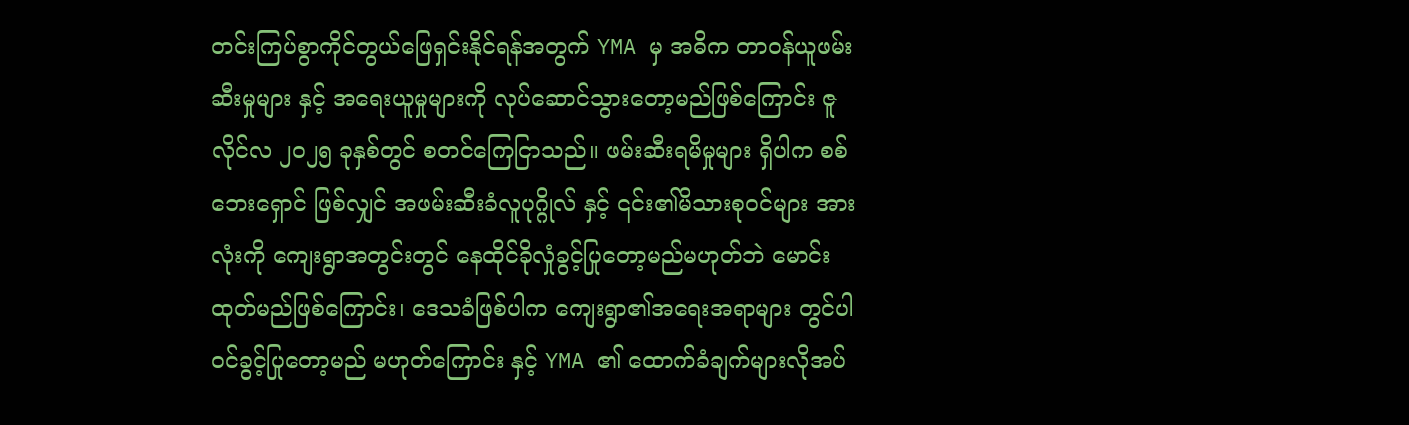တင်းကြပ်စွာကိုင်တွယ်ဖြေရှင်းနိုင်ရန်အတွက် YMA မှ အဓိက တာဝန်ယူဖမ်းဆီးမှုများ နှင့် အရေးယူမှုများကို လုပ်ဆောင်သွားတော့မည်ဖြစ်ကြောင်း ဇူလိုင်လ ၂၀၂၅ ခုနှစ်တွင် စတင်ကြေငြာသည်။ ဖမ်းဆီးရမိမှုများ ရှိပါက စစ်ဘေးရှောင် ဖြစ်လျှင် အဖမ်းဆီးခံလူပုဂ္ဂိုလ် နှင့် ၎င်း၏မိသားစုဝင်များ အားလုံးကို ကျေးရွာအတွင်းတွင် နေထိုင်ခိုလှုံခွင့်ပြုတော့မည်မဟုတ်ဘဲ မောင်းထုတ်မည်ဖြစ်ကြောင်း၊ ဒေသခံဖြစ်ပါက ကျေးရွာ၏အရေးအရာများ တွင်ပါဝင်ခွင့်ပြုတော့မည် မဟုတ်ကြောင်း နှင့် YMA ၏ ထောက်ခံချက်များလိုအပ်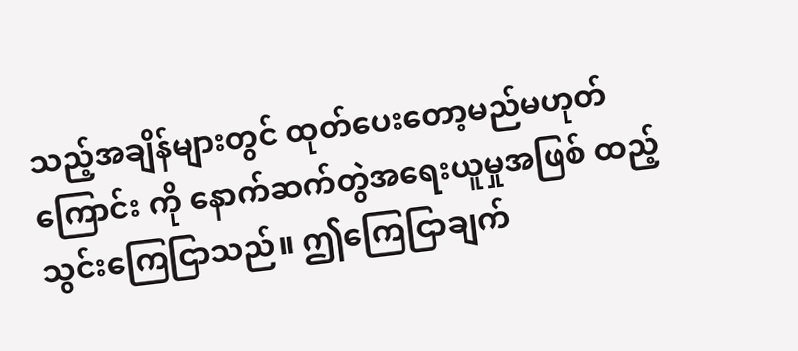သည့်အချိန်များတွင် ထုတ်ပေးတော့မည်မဟုတ် ကြောင်း ကို နောက်ဆက်တွဲအရေးယူမှုအဖြစ် ထည့်သွင်းကြေငြာသည်။ ဤကြေငြာချက်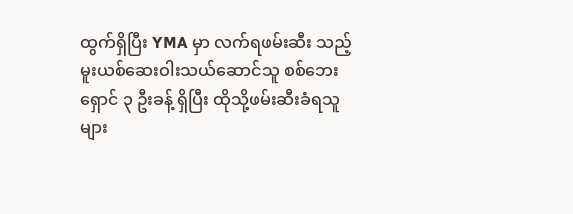ထွက်ရှိပြီး YMA မှာ လက်ရဖမ်းဆီး သည့် မူးယစ်ဆေးဝါးသယ်ဆောင်သူ စစ်ဘေးရှောင် ၃ ဦးခန့် ရှိပြီး ထိုသို့ဖမ်းဆီးခံရသူများ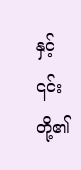နှင့် ၎င်းတို့၏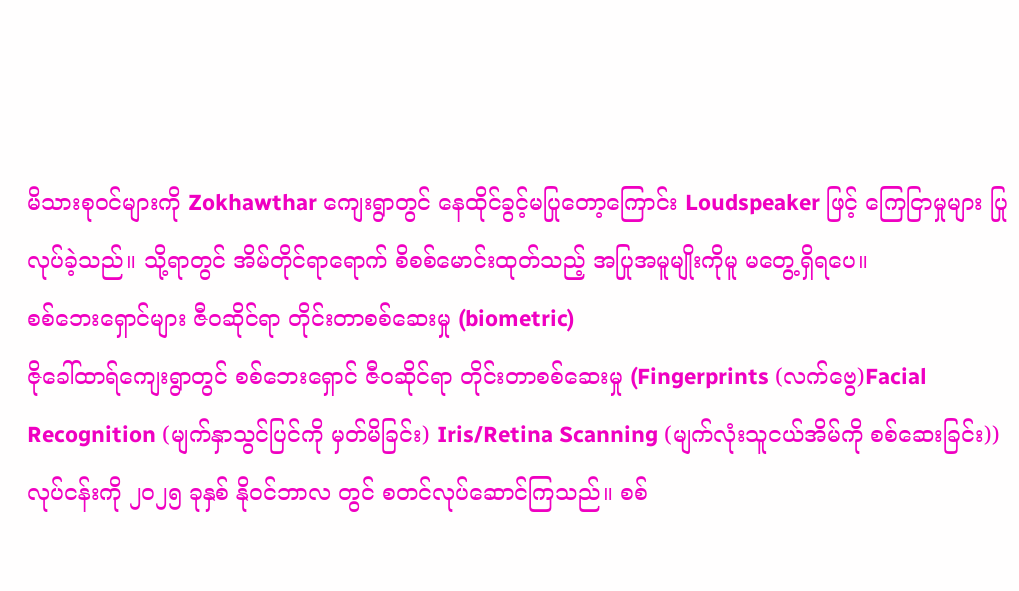မိသားစုဝင်များကို Zokhawthar ကျေးရွာတွင် နေထိုင်ခွင့်မပြုတော့ကြောင်း Loudspeaker ဖြင့် ကြေငြာမှုများ ပြုလုပ်ခဲ့သည်။ သို့ရာတွင် အိမ်တိုင်ရာရောက် စိစစ်မောင်းထုတ်သည့် အပြုအမူမျိုးကိုမူ မတွေ့ရှိရပေ။
စစ်ဘေးရှောင်များ ဇီဝဆိုင်ရာ တိုင်းတာစစ်ဆေးမှု (biometric)
ဇိုခေါ်ထာရ်ကျေးရွာတွင် စစ်ဘေးရှောင် ဇီဝဆိုင်ရာ တိုင်းတာစစ်ဆေးမှု (Fingerprints (လက်ဗွေ)Facial Recognition (မျက်နှာသွင်ပြင်ကို မှတ်မိခြင်း) Iris/Retina Scanning (မျက်လုံးသူငယ်အိမ်ကို စစ်ဆေးခြင်း)) လုပ်ငန်းကို ၂၀၂၅ ခုနှစ် နိုဝင်ဘာလ တွင် စတင်လုပ်ဆောင်ကြသည်။ စစ်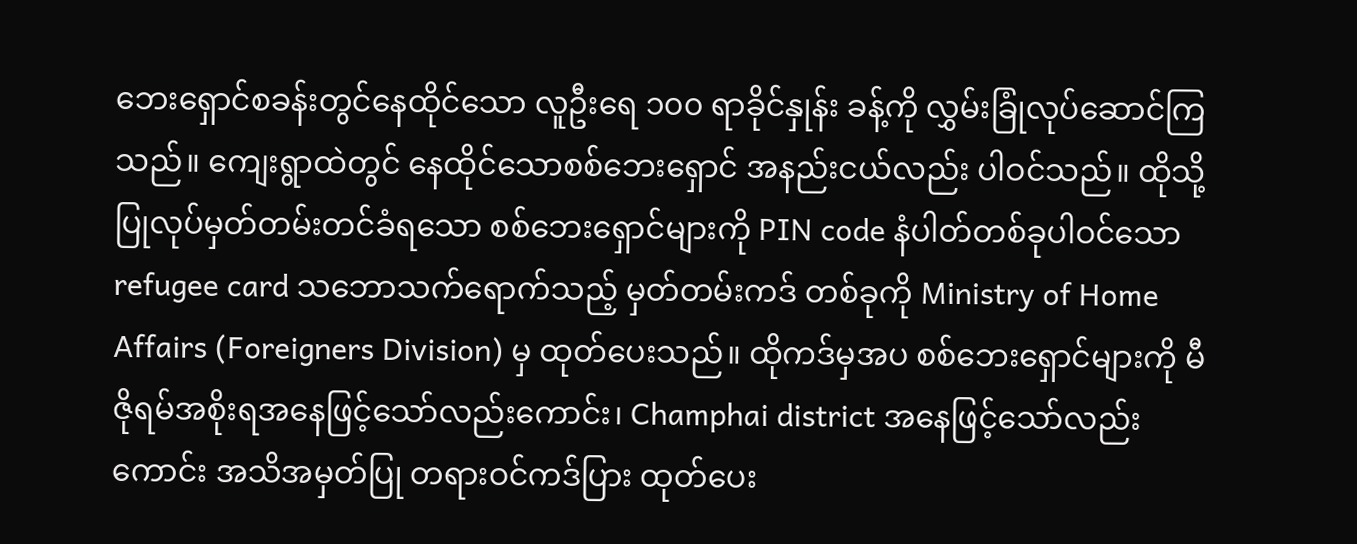ဘေးရှောင်စခန်းတွင်နေထိုင်သော လူဦးရေ ၁၀၀ ရာခိုင်နှုန်း ခန့်ကို လွှမ်းခြုံလုပ်ဆောင်ကြသည်။ ကျေးရွာထဲတွင် နေထိုင်သောစစ်ဘေးရှောင် အနည်းငယ်လည်း ပါဝင်သည်။ ထိုသို့ပြုလုပ်မှတ်တမ်းတင်ခံရသော စစ်ဘေးရှောင်များကို PIN code နံပါတ်တစ်ခုပါဝင်သော refugee card သဘောသက်ရောက်သည့် မှတ်တမ်းကဒ် တစ်ခုကို Ministry of Home Affairs (Foreigners Division) မှ ထုတ်ပေးသည်။ ထိုကဒ်မှအပ စစ်ဘေးရှောင်များကို မီဇိုရမ်အစိုးရအနေဖြင့်သော်လည်းကောင်း၊ Champhai district အနေဖြင့်သော်လည်းကောင်း အသိအမှတ်ပြု တရားဝင်ကဒ်ပြား ထုတ်ပေး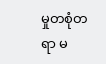မှုတစုံတရာ မ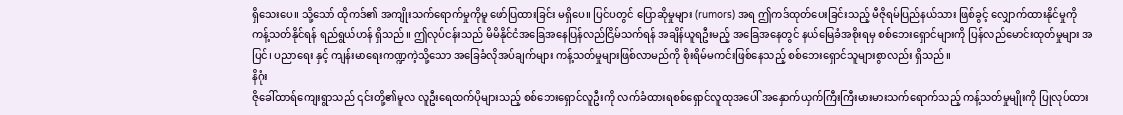ရှိသေးပေ။ သို့သော် ထိုကဒ်၏ အကျိုးသက်ရောက်မှုကိုမူ ဖော်ပြထားခြင်း မရှိပေ။ ပြင်ပတွင် ပြောဆိုမှုများ (rumors) အရ ဤကဒ်ထုတ်ပေးခြင်းသည့် မီဇိုရမ်ပြည်နယ်သား ဖြစ်ခွင့် လျှောက်ထားနိုင်မှုကို ကန့်သတ်နိုင်ရန် ရည်ရွယ်ဟန် ရှိသည်။ ဤလုပ်ငန်းသည် မိမိနိုင်ငံအခြေအနေပြန်လည်ငြိမ်သက်ရန် အချိန်ယူရဦးမည့် အခြေအနေတွင် နယ်မြေခံအစိုးရမှ စစ်ဘေးရှောင်များကို ပြန်လည်မောင်းထုတ်မှုများ အပြင်၊ ပညာရေး နှင့် ကျန်းမာရေးကဏ္ဍကဲ့သို့သော အခြေခံလိုအပ်ချက်များ ကန့်သတ်မှုများဖြစ်လာမည်ကို စိုးရိမ်မကင်းဖြစ်နေသည့် စစ်ဘေးရှောင်သူများစွာလည်း ရှိသည်။
နိဂုံး
ဇိုခေါ်ထာရ်ကျေးရွာသည် ၎င်းတို့၏မူလ လူဦးရေထက်ပိုများသည့် စစ်ဘေးရှောင်လူဦးကို လက်ခံထားရစစ်ရှောင်လူထုအပေါ် အနှောက်ယှက်ကြီးကြီးမားမားသက်ရောက်သည့် ကန့်သတ်မှုမျိုးကို ပြုလုပ်ထား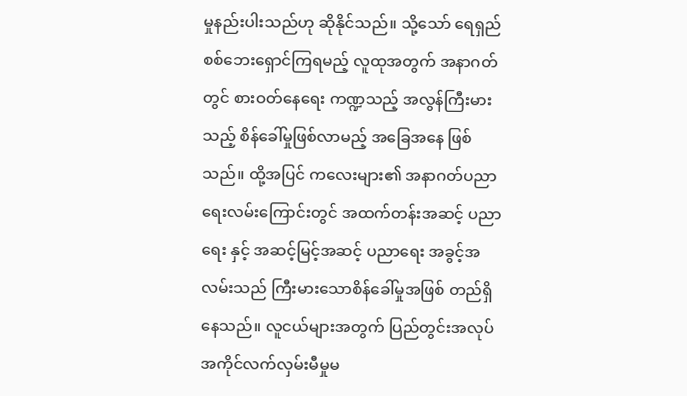မှုနည်းပါးသည်ဟု ဆိုနိုင်သည်။ သို့သော် ရေရှည် စစ်ဘေးရှောင်ကြရမည့် လူထုအတွက် အနာဂတ်တွင် စားဝတ်နေရေး ကဏ္ဍသည့် အလွန်ကြီးမားသည့် စိန်ခေါ်မှုဖြစ်လာမည့် အခြေအနေ ဖြစ်သည်။ ထို့အပြင် ကလေးများ၏ အနာဂတ်ပညာရေးလမ်းကြောင်းတွင် အထက်တန်းအဆင့် ပညာရေး နှင့် အဆင့်မြင့်အဆင့် ပညာရေး အခွင့်အလမ်းသည် ကြီးမားသောစိန်ခေါ်မှုအဖြစ် တည်ရှိနေသည်။ လူငယ်များအတွက် ပြည်တွင်းအလုပ်အကိုင်လက်လှမ်းမီမှုမ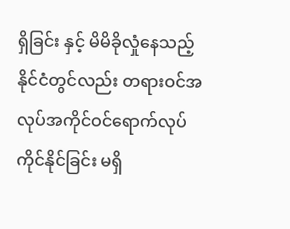ရှိခြင်း နှင့် မိမိခိုလှုံနေသည့် နိုင်ငံတွင်လည်း တရားဝင်အလုပ်အကိုင်ဝင်ရောက်လုပ်ကိုင်နိုင်ခြင်း မရှိ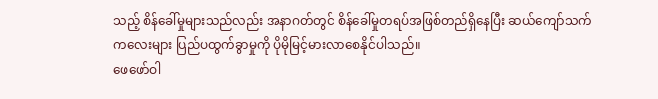သည့် စိန်ခေါ်မှုများသည်လည်း အနာဂတ်တွင် စိန်ခေါ်မှုတရပ်အဖြစ်တည်ရှိနေပြီး ဆယ်ကျော်သက်ကလေးများ ပြည်ပထွက်ခွာမှုကို ပိုမိုမြင့်မားလာစေနိုင်ပါသည်။
ဖေဖော်ဝါ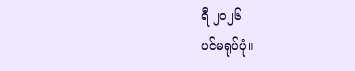ရီ ၂၀၂၆
ပင်မရုပ်ပုံ။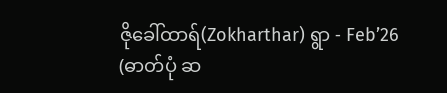ဇိုခေါ်ထာရ်(Zokharthar) ရွာ - Feb’26 (ဓာတ်ပုံ ဆ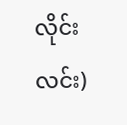လိုင်းလင်း)